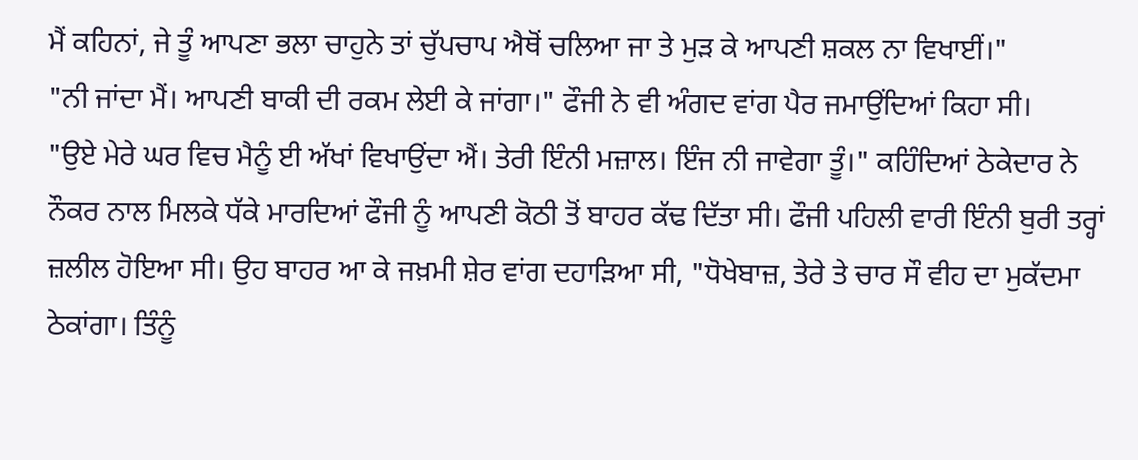ਮੈਂ ਕਹਿਨਾਂ, ਜੇ ਤੂੰ ਆਪਣਾ ਭਲਾ ਚਾਹੁਨੇ ਤਾਂ ਚੁੱਪਚਾਪ ਐਥੋਂ ਚਲਿਆ ਜਾ ਤੇ ਮੁੜ ਕੇ ਆਪਣੀ ਸ਼ਕਲ ਨਾ ਵਿਖਾਈਂ।"
"ਨੀ ਜਾਂਦਾ ਮੈਂ। ਆਪਣੀ ਬਾਕੀ ਦੀ ਰਕਮ ਲੇਈ ਕੇ ਜਾਂਗਾ।" ਫੌਜੀ ਨੇ ਵੀ ਅੰਗਦ ਵਾਂਗ ਪੈਰ ਜਮਾਉਂਦਿਆਂ ਕਿਹਾ ਸੀ।
"ਉਏ ਮੇਰੇ ਘਰ ਵਿਚ ਮੈਨੂੰ ਈ ਅੱਖਾਂ ਵਿਖਾਉਂਦਾ ਐਂ। ਤੇਰੀ ਇੰਨੀ ਮਜ਼ਾਲ। ਇੰਜ ਨੀ ਜਾਵੇਗਾ ਤੂੰ।" ਕਹਿੰਦਿਆਂ ਠੇਕੇਦਾਰ ਨੇ ਨੌਕਰ ਨਾਲ ਮਿਲਕੇ ਧੱਕੇ ਮਾਰਦਿਆਂ ਫੌਜੀ ਨੂੰ ਆਪਣੀ ਕੋਠੀ ਤੋਂ ਬਾਹਰ ਕੱਢ ਦਿੱਤਾ ਸੀ। ਫੌਜੀ ਪਹਿਲੀ ਵਾਰੀ ਇੰਨੀ ਬੁਰੀ ਤਰ੍ਹਾਂ ਜ਼ਲੀਲ ਹੋਇਆ ਸੀ। ਉਹ ਬਾਹਰ ਆ ਕੇ ਜਖ਼ਮੀ ਸ਼ੇਰ ਵਾਂਗ ਦਹਾੜਿਆ ਸੀ, "ਧੋਖੇਬਾਜ਼, ਤੇਰੇ ਤੇ ਚਾਰ ਸੌ ਵੀਹ ਦਾ ਮੁਕੱਦਮਾ ਠੇਕਾਂਗਾ। ਤਿੰਨੂੰ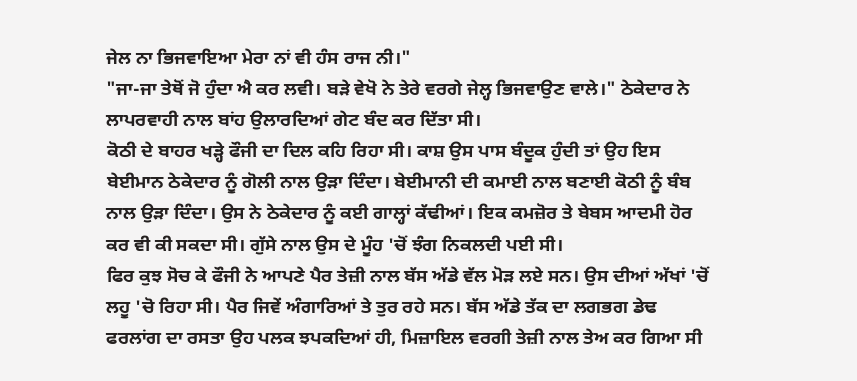ਜੇਲ ਨਾ ਭਿਜਵਾਇਆ ਮੇਰਾ ਨਾਂ ਵੀ ਹੰਸ ਰਾਜ ਨੀ।"
"ਜਾ-ਜਾ ਤੇਥੋਂ ਜੋ ਹੁੰਦਾ ਐ ਕਰ ਲਵੀ। ਬੜੇ ਵੇਖੋ ਨੇ ਤੇਰੇ ਵਰਗੇ ਜੇਲ੍ਹ ਭਿਜਵਾਉਣ ਵਾਲੇ।" ਠੇਕੇਦਾਰ ਨੇ ਲਾਪਰਵਾਹੀ ਨਾਲ ਬਾਂਹ ਉਲਾਰਦਿਆਂ ਗੇਟ ਬੰਦ ਕਰ ਦਿੱਤਾ ਸੀ।
ਕੋਠੀ ਦੇ ਬਾਹਰ ਖੜ੍ਹੇ ਫੌਜੀ ਦਾ ਦਿਲ ਕਹਿ ਰਿਹਾ ਸੀ। ਕਾਸ਼ ਉਸ ਪਾਸ ਬੰਦੂਕ ਹੁੰਦੀ ਤਾਂ ਉਹ ਇਸ ਬੇਈਮਾਨ ਠੇਕੇਦਾਰ ਨੂੰ ਗੋਲੀ ਨਾਲ ਉੜਾ ਦਿੰਦਾ। ਬੇਈਮਾਨੀ ਦੀ ਕਮਾਈ ਨਾਲ ਬਣਾਈ ਕੋਠੀ ਨੂੰ ਬੰਬ ਨਾਲ ਉੜਾ ਦਿੰਦਾ। ਉਸ ਨੇ ਠੇਕੇਦਾਰ ਨੂੰ ਕਈ ਗਾਲ੍ਹਾਂ ਕੱਢੀਆਂ। ਇਕ ਕਮਜ਼ੋਰ ਤੇ ਬੇਬਸ ਆਦਮੀ ਹੋਰ ਕਰ ਵੀ ਕੀ ਸਕਦਾ ਸੀ। ਗੁੱਸੇ ਨਾਲ ਉਸ ਦੇ ਮੂੰਹ 'ਚੋਂ ਝੰਗ ਨਿਕਲਦੀ ਪਈ ਸੀ।
ਫਿਰ ਕੁਝ ਸੋਚ ਕੇ ਫੌਜੀ ਨੇ ਆਪਣੇ ਪੈਰ ਤੇਜ਼ੀ ਨਾਲ ਬੱਸ ਅੱਡੇ ਵੱਲ ਮੋੜ ਲਏ ਸਨ। ਉਸ ਦੀਆਂ ਅੱਖਾਂ 'ਚੋਂ ਲਹੂ 'ਚੋ ਰਿਹਾ ਸੀ। ਪੈਰ ਜਿਵੇਂ ਅੰਗਾਰਿਆਂ ਤੇ ਤੁਰ ਰਹੇ ਸਨ। ਬੱਸ ਅੱਡੇ ਤੱਕ ਦਾ ਲਗਭਗ ਡੇਢ ਫਰਲਾਂਗ ਦਾ ਰਸਤਾ ਉਹ ਪਲਕ ਝਪਕਦਿਆਂ ਹੀ, ਮਿਜ਼ਾਇਲ ਵਰਗੀ ਤੇਜ਼ੀ ਨਾਲ ਤੇਅ ਕਰ ਗਿਆ ਸੀ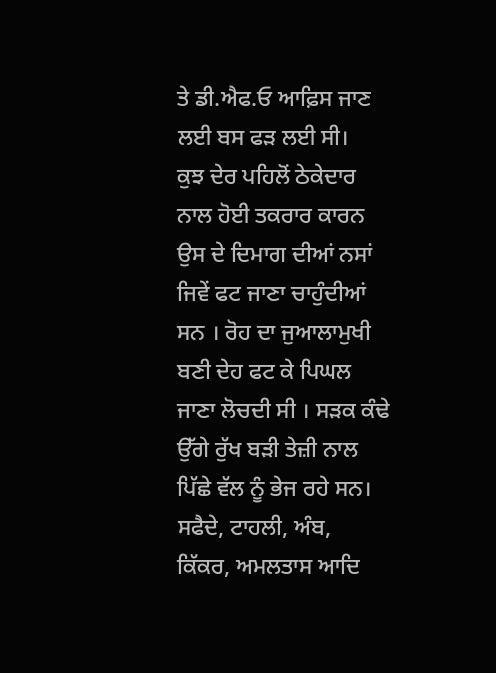ਤੇ ਡੀ.ਐਫ.ਓ ਆਫ਼ਿਸ ਜਾਣ ਲਈ ਬਸ ਫੜ ਲਈ ਸੀ।
ਕੁਝ ਦੇਰ ਪਹਿਲੋਂ ਠੇਕੇਦਾਰ ਨਾਲ ਹੋਈ ਤਕਰਾਰ ਕਾਰਨ ਉਸ ਦੇ ਦਿਮਾਗ ਦੀਆਂ ਨਸਾਂ ਜਿਵੇਂ ਫਟ ਜਾਣਾ ਚਾਹੁੰਦੀਆਂ ਸਨ । ਰੋਹ ਦਾ ਜੁਆਲਾਮੁਖੀ ਬਣੀ ਦੇਹ ਫਟ ਕੇ ਪਿਘਲ ਜਾਣਾ ਲੋਚਦੀ ਸੀ । ਸੜਕ ਕੰਢੇ ਉੱਗੇ ਰੁੱਖ ਬੜੀ ਤੇਜ਼ੀ ਨਾਲ ਪਿੱਛੇ ਵੱਲ ਨੂੰ ਭੇਜ ਰਹੇ ਸਨ। ਸਫੈਦੇ, ਟਾਹਲੀ, ਅੰਬ, ਕਿੱਕਰ, ਅਮਲਤਾਸ ਆਦਿ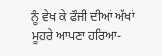ਨੂੰ ਵੇਖ ਕੇ ਫੌਜੀ ਦੀਆਂ ਅੱਖਾਂ ਮੂਹਰੇ ਆਪਣਾ ਹਰਿਆ-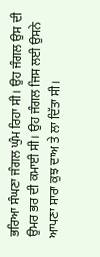ਭਰਿਆ ਸੰਘਣਾ ਜੰਗਲ ਘੁੰਮ ਰਿਹਾ ਸੀ। ਉਹ ਜੰਗਲ ਉਸ ਦੀ ਉਮਰ ਭਰ ਦੀ ਕਮਾਈ ਸੀ। ਉਹ ਜੰਗਲ ਜਿਸ ਲਈ ਉਸਨੇ ਆਪਣਾ ਸਾਰਾ ਕੁਝ ਦਾਅ ਤੇ ਲਾ ਦਿੱਤਾ ਸੀ।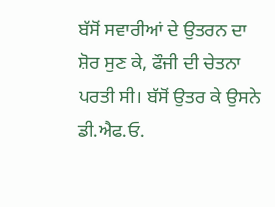ਬੱਸੋਂ ਸਵਾਰੀਆਂ ਦੇ ਉਤਰਨ ਦਾ ਸ਼ੋਰ ਸੁਣ ਕੇ, ਫੌਜੀ ਦੀ ਚੇਤਨਾ ਪਰਤੀ ਸੀ। ਬੱਸੋਂ ਉਤਰ ਕੇ ਉਸਨੇ ਡੀ.ਐਫ.ਓ.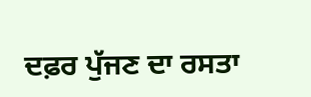ਦਫ਼ਰ ਪੁੱਜਣ ਦਾ ਰਸਤਾ